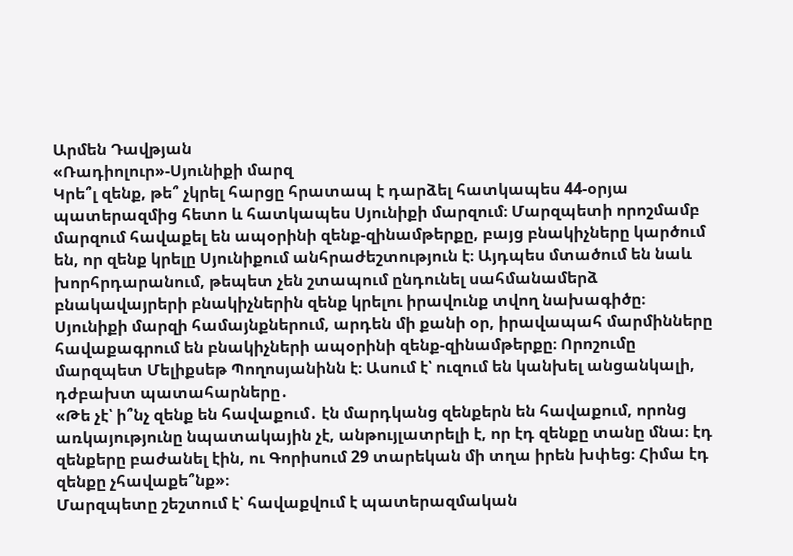Արմեն Դավթյան
«Ռադիոլուր»-Սյունիքի մարզ
Կրե՞լ զենք, թե՞ չկրել հարցը հրատապ է դարձել հատկապես 44-օրյա պատերազմից հետո և հատկապես Սյունիքի մարզում։ Մարզպետի որոշմամբ մարզում հավաքել են ապօրինի զենք-զինամթերքը, բայց բնակիչները կարծում են, որ զենք կրելը Սյունիքում անհրաժեշտություն է։ Այդպես մտածում են նաև խորհրդարանում, թեպետ չեն շտապում ընդունել սահմանամերձ բնակավայրերի բնակիչներին զենք կրելու իրավունք տվող նախագիծը։
Սյունիքի մարզի համայնքներում, արդեն մի քանի օր, իրավապահ մարմինները հավաքագրում են բնակիչների ապօրինի զենք-զինամթերքը։ Որոշումը մարզպետ Մելիքսեթ Պողոսյանինն է։ Ասում է՝ ուզում են կանխել անցանկալի, դժբախտ պատահարները․
«Թե չէ՝ ի՞նչ զենք են հավաքում․ էն մարդկանց զենքերն են հավաքում, որոնց առկայությունը նպատակային չէ, անթույլատրելի է, որ էդ զենքը տանը մնա։ էդ զենքերը բաժանել էին, ու Գորիսում 29 տարեկան մի տղա իրեն խփեց։ Հիմա էդ զենքը չհավաքե՞նք»։
Մարզպետը շեշտում է՝ հավաքվում է պատերազմական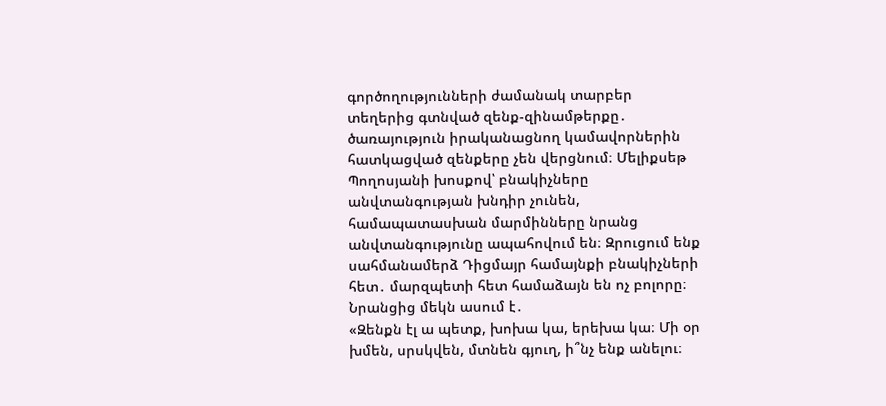գործողությունների ժամանակ տարբեր տեղերից գտնված զենք-զինամթերքը․ ծառայություն իրականացնող կամավորներին հատկացված զենքերը չեն վերցնում։ Մելիքսեթ Պողոսյանի խոսքով՝ բնակիչները անվտանգության խնդիր չունեն, համապատասխան մարմինները նրանց անվտանգությունը ապահովում են։ Զրուցում ենք սահմանամերձ Դիցմայր համայնքի բնակիչների հետ․ մարզպետի հետ համաձայն են ոչ բոլորը։ Նրանցից մեկն ասում է․
«Զենքն էլ ա պետք, խոխա կա, երեխա կա։ Մի օր խմեն, սրսկվեն, մտնեն գյուղ, ի՞նչ ենք անելու։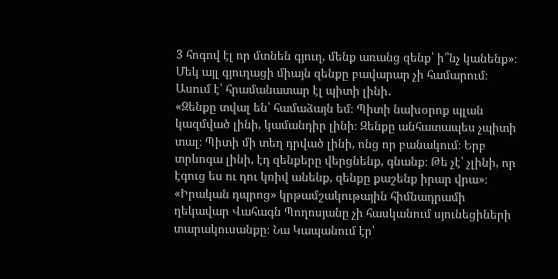3 հոգով էլ որ մտնեն գյուղ, մենք առանց զենք՝ ի՞նչ կանենք»։
Մեկ այլ գյուղացի միայն զենքը բավարար չի համարում։ Ասում է՝ հրամանատար էլ պիտի լինի․
«Զենքը տվալ են՝ համաձայն եմ։ Պիտի նախօրոք պլան կազմված լինի, կամանդիր լինի։ Զենքը անհատապես չպիտի տալ։ Պիտի մի տեղ դրված լինի, ոնց որ բանակում։ Երբ տրևոգա լինի, էդ զենքերը վերցնենք, գնանք։ Թե չէ՝ չլինի, որ էգուց ես ու դու կռիվ անենք, զենքը քաշենք իրար վրա»։
«Իրական դպրոց» կրթամշակութային հիմնադրամի ղեկավար Վահագն Պողոսյանը չի հասկանում սյունեցիների տարակուսանքը։ Նա Կապանում էր՝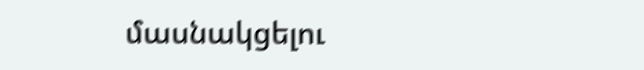մասնակցելու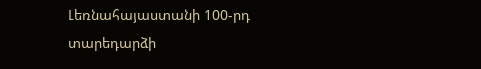Լեռնահայաստանի 100-րդ տարեդարձի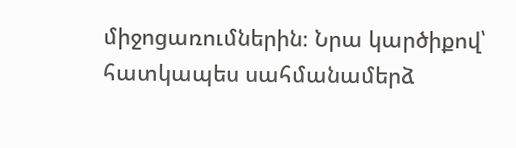միջոցառումներին։ Նրա կարծիքով՝ հատկապես սահմանամերձ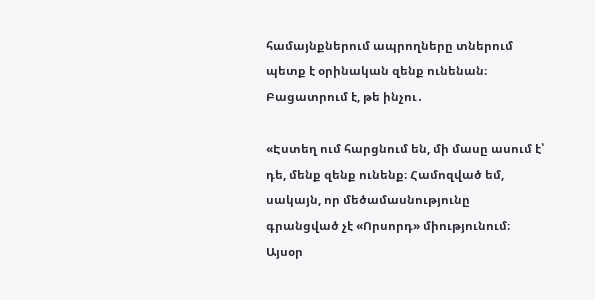համայնքներում ապրողները տներում պետք է օրինական զենք ունենան։ Բացատրում է, թե ինչու․

«Էստեղ ում հարցնում են, մի մասը ասում է՝ դե, մենք զենք ունենք։ Համոզված եմ, սակայն, որ մեծամասնությունը գրանցված չէ «Որսորդ» միությունում։ Այսօր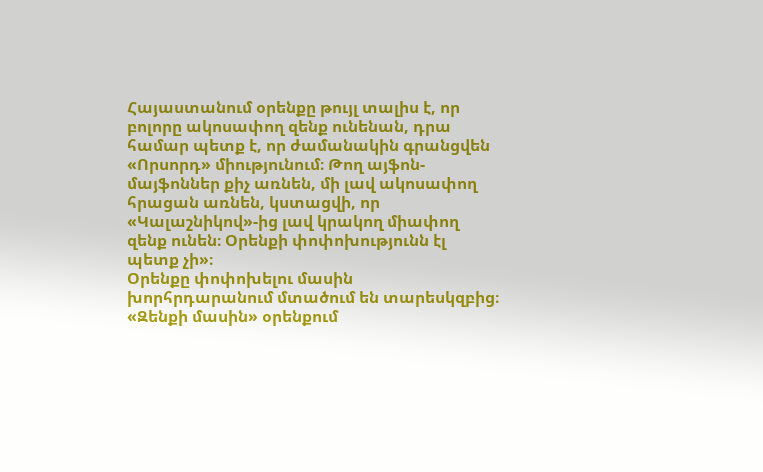Հայաստանում օրենքը թույլ տալիս է, որ բոլորը ակոսափող զենք ունենան, դրա համար պետք է, որ ժամանակին գրանցվեն «Որսորդ» միությունում։ Թող այֆոն-մայֆոններ քիչ առնեն, մի լավ ակոսափող հրացան առնեն, կստացվի, որ «Կալաշնիկով»-ից լավ կրակող միափող զենք ունեն։ Օրենքի փոփոխությունն էլ պետք չի»։
Օրենքը փոփոխելու մասին խորհրդարանում մտածում են տարեսկզբից։ «Զենքի մասին» օրենքում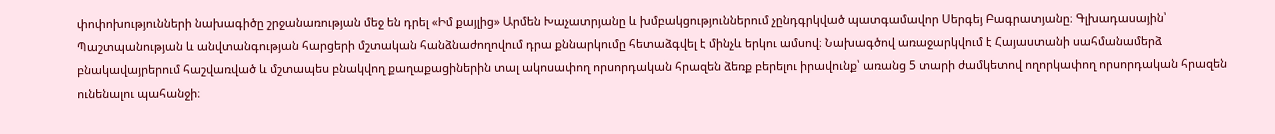փոփոխությունների նախագիծը շրջանառության մեջ են դրել «Իմ քայլից» Արմեն Խաչատրյանը և խմբակցություններում չընդգրկված պատգամավոր Սերգեյ Բագրատյանը։ Գլխադասային՝ Պաշտպանության և անվտանգության հարցերի մշտական հանձնաժողովում դրա քննարկումը հետաձգվել է մինչև երկու ամսով։ Նախագծով առաջարկվում է Հայաստանի սահմանամերձ բնակավայրերում հաշվառված և մշտապես բնակվող քաղաքացիներին տալ ակոսափող որսորդական հրազեն ձեռք բերելու իրավունք՝ առանց 5 տարի ժամկետով ողորկափող որսորդական հրազեն ունենալու պահանջի։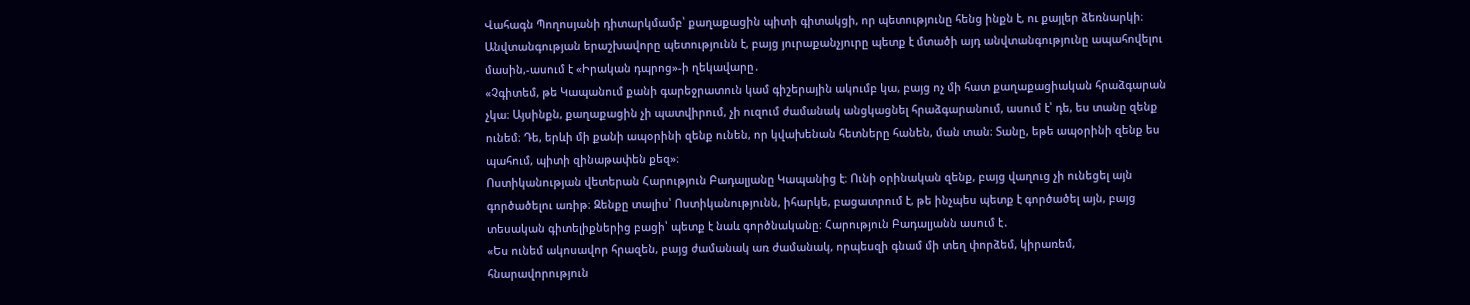Վահագն Պողոսյանի դիտարկմամբ՝ քաղաքացին պիտի գիտակցի, որ պետությունը հենց ինքն է, ու քայլեր ձեռնարկի։ Անվտանգության երաշխավորը պետությունն է, բայց յուրաքանչյուրը պետք է մտածի այդ անվտանգությունը ապահովելու մասին,-ասում է «Իրական դպրոց»-ի ղեկավարը․
«Չգիտեմ, թե Կապանում քանի գարեջրատուն կամ գիշերային ակումբ կա, բայց ոչ մի հատ քաղաքացիական հրաձգարան չկա։ Այսինքն, քաղաքացին չի պատվիրում, չի ուզում ժամանակ անցկացնել հրաձգարանում, ասում է՝ դե, ես տանը զենք ունեմ։ Դե, երևի մի քանի ապօրինի զենք ունեն, որ կվախենան հետները հանեն, ման տան։ Տանը, եթե ապօրինի զենք ես պահում, պիտի զինաթափեն քեզ»։
Ոստիկանության վետերան Հարություն Բադալյանը Կապանից է։ Ունի օրինական զենք, բայց վաղուց չի ունեցել այն գործածելու առիթ։ Զենքը տալիս՝ Ոստիկանությունն, իհարկե, բացատրում է, թե ինչպես պետք է գործածել այն, բայց տեսական գիտելիքներից բացի՝ պետք է նաև գործնականը։ Հարություն Բադալյանն ասում է․
«Ես ունեմ ակոսավոր հրազեն, բայց ժամանակ առ ժամանակ, որպեսզի գնամ մի տեղ փորձեմ, կիրառեմ, հնարավորություն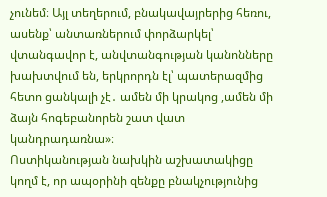չունեմ։ Այլ տեղերում, բնակավայրերից հեռու, ասենք՝ անտառներում փորձարկել՝ վտանգավոր է, անվտանգության կանոնները խախտվում են, երկրորդն էլ՝ պատերազմից հետո ցանկալի չէ․ ամեն մի կրակոց ,ամեն մի ձայն հոգեբանորեն շատ վատ կանդրադառնա»։
Ոստիկանության նախկին աշխատակիցը կողմ է, որ ապօրինի զենքը բնակչությունից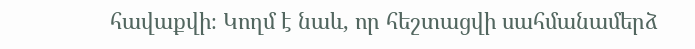հավաքվի։ Կողմ է նաև, որ հեշտացվի սահմանամերձ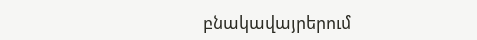բնակավայրերում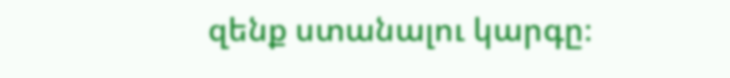զենք ստանալու կարգը։